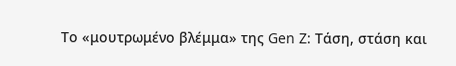Το «μουτρωμένο βλέμμα» της Gen Z: Τάση, στάση και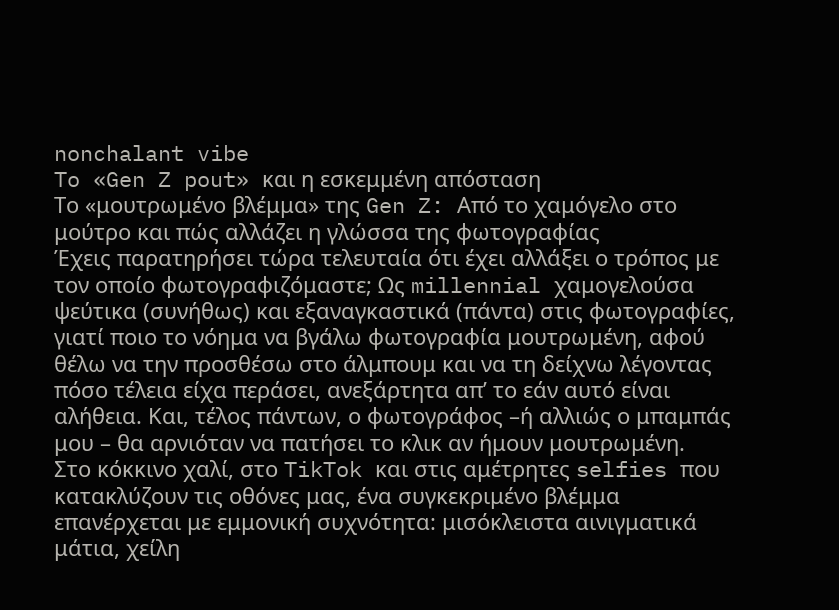nonchalant vibe
To «Gen Z pout» και η εσκεμμένη απόσταση
Το «μουτρωμένο βλέμμα» της Gen Z: Από το χαμόγελο στο μούτρο και πώς αλλάζει η γλώσσα της φωτογραφίας
Έχεις παρατηρήσει τώρα τελευταία ότι έχει αλλάξει ο τρόπος με τον οποίο φωτογραφιζόμαστε; Ως millennial χαμογελούσα ψεύτικα (συνήθως) και εξαναγκαστικά (πάντα) στις φωτογραφίες, γιατί ποιο το νόημα να βγάλω φωτογραφία μουτρωμένη, αφού θέλω να την προσθέσω στο άλμπουμ και να τη δείχνω λέγοντας πόσο τέλεια είχα περάσει, ανεξάρτητα απ’ το εάν αυτό είναι αλήθεια. Και, τέλος πάντων, ο φωτογράφος –ή αλλιώς ο μπαμπάς μου – θα αρνιόταν να πατήσει το κλικ αν ήμουν μουτρωμένη.
Στο κόκκινο χαλί, στο TikTok και στις αμέτρητες selfies που κατακλύζουν τις οθόνες μας, ένα συγκεκριμένο βλέμμα επανέρχεται με εμμονική συχνότητα: μισόκλειστα αινιγματικά μάτια, χείλη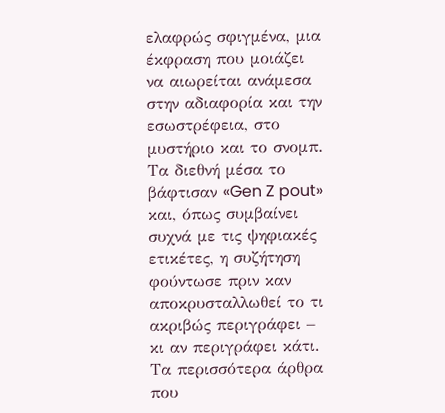ελαφρώς σφιγμένα, μια έκφραση που μοιάζει να αιωρείται ανάμεσα στην αδιαφορία και την εσωστρέφεια, στο μυστήριο και το σνομπ. Τα διεθνή μέσα το βάφτισαν «Gen Z pout» και, όπως συμβαίνει συχνά με τις ψηφιακές ετικέτες, η συζήτηση φούντωσε πριν καν αποκρυσταλλωθεί το τι ακριβώς περιγράφει – κι αν περιγράφει κάτι.
Τα περισσότερα άρθρα που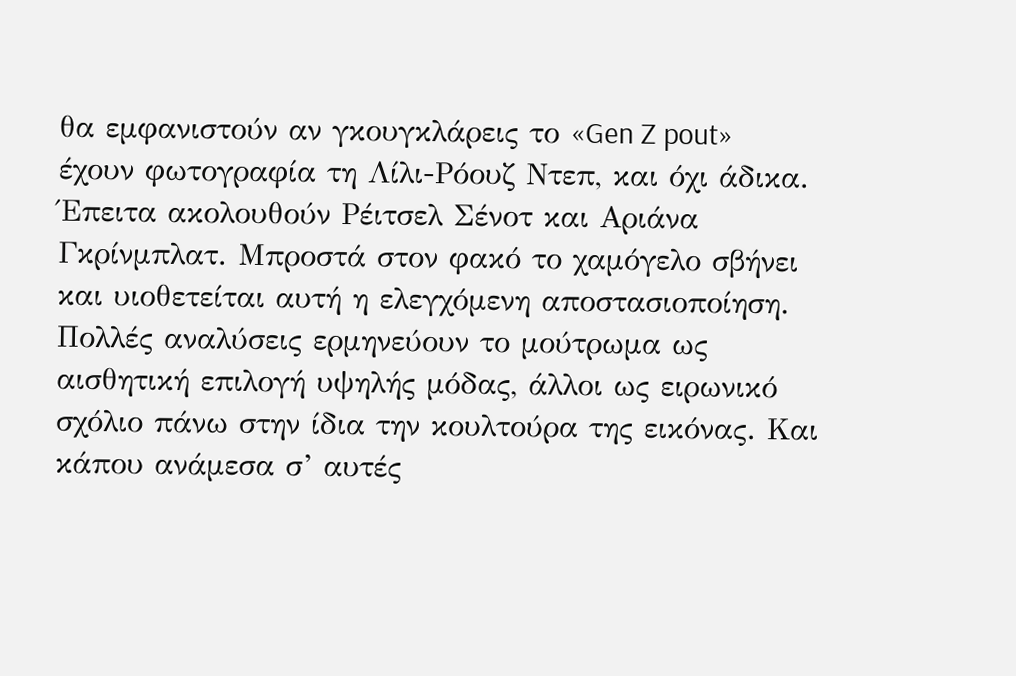θα εμφανιστούν αν γκουγκλάρεις το «Gen Z pout» έχουν φωτογραφία τη Λίλι-Ρόουζ Ντεπ, και όχι άδικα. Έπειτα ακολουθούν Ρέιτσελ Σένοτ και Αριάνα Γκρίνμπλατ. Μπροστά στον φακό το χαμόγελο σβήνει και υιοθετείται αυτή η ελεγχόμενη αποστασιοποίηση. Πολλές αναλύσεις ερμηνεύουν το μούτρωμα ως αισθητική επιλογή υψηλής μόδας, άλλοι ως ειρωνικό σχόλιο πάνω στην ίδια την κουλτούρα της εικόνας. Και κάπου ανάμεσα σ’ αυτές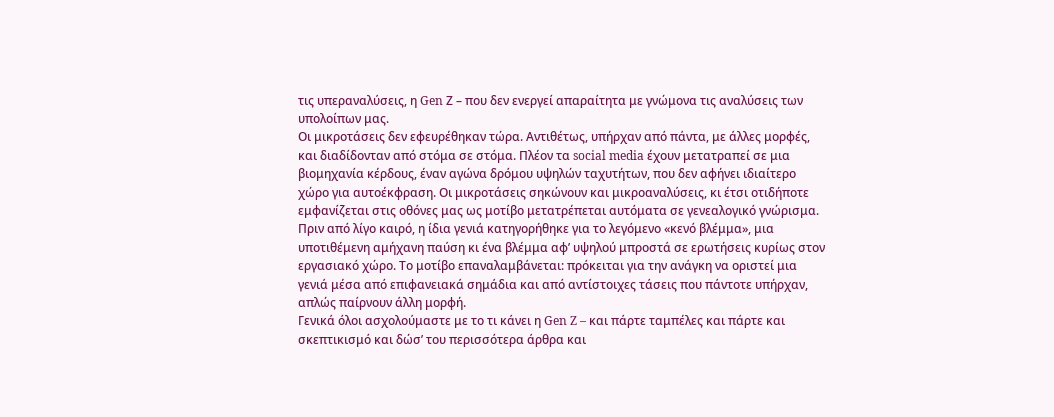τις υπεραναλύσεις, η Gen Ζ – που δεν ενεργεί απαραίτητα με γνώμονα τις αναλύσεις των υπολοίπων μας.
Οι μικροτάσεις δεν εφευρέθηκαν τώρα. Αντιθέτως, υπήρχαν από πάντα, με άλλες μορφές, και διαδίδονταν από στόμα σε στόμα. Πλέον τα social media έχουν μετατραπεί σε μια βιομηχανία κέρδους, έναν αγώνα δρόμου υψηλών ταχυτήτων, που δεν αφήνει ιδιαίτερο χώρο για αυτοέκφραση. Οι μικροτάσεις σηκώνουν και μικροαναλύσεις, κι έτσι οτιδήποτε εμφανίζεται στις οθόνες μας ως μοτίβο μετατρέπεται αυτόματα σε γενεαλογικό γνώρισμα.
Πριν από λίγο καιρό, η ίδια γενιά κατηγορήθηκε για το λεγόμενο «κενό βλέμμα», μια υποτιθέμενη αμήχανη παύση κι ένα βλέμμα αφ’ υψηλού μπροστά σε ερωτήσεις κυρίως στον εργασιακό χώρο. Το μοτίβο επαναλαμβάνεται: πρόκειται για την ανάγκη να οριστεί μια γενιά μέσα από επιφανειακά σημάδια και από αντίστοιχες τάσεις που πάντοτε υπήρχαν, απλώς παίρνουν άλλη μορφή.
Γενικά όλοι ασχολούμαστε με το τι κάνει η Gen Z – και πάρτε ταμπέλες και πάρτε και σκεπτικισμό και δώσ’ του περισσότερα άρθρα και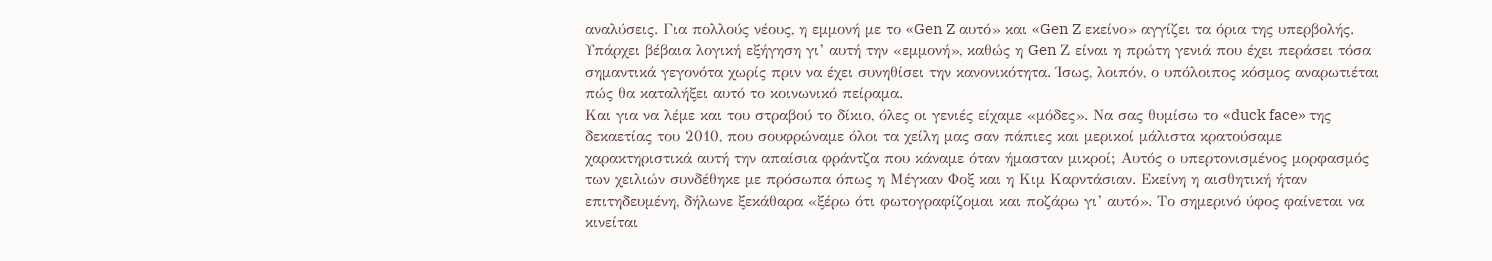αναλύσεις. Για πολλούς νέους, η εμμονή με το «Gen Z αυτό» και «Gen Z εκείνο» αγγίζει τα όρια της υπερβολής. Υπάρχει βέβαια λογική εξήγηση γι’ αυτή την «εμμονή», καθώς η Gen Ζ είναι η πρώτη γενιά που έχει περάσει τόσα σημαντικά γεγονότα χωρίς πριν να έχει συνηθίσει την κανονικότητα. Ίσως, λοιπόν, ο υπόλοιπος κόσμος αναρωτιέται πώς θα καταλήξει αυτό το κοινωνικό πείραμα.
Και για να λέμε και του στραβού το δίκιο, όλες οι γενιές είχαμε «μόδες». Να σας θυμίσω το «duck face» της δεκαετίας του 2010, που σουφρώναμε όλοι τα χείλη μας σαν πάπιες και μερικοί μάλιστα κρατούσαμε χαρακτηριστικά αυτή την απαίσια φράντζα που κάναμε όταν ήμασταν μικροί; Αυτός ο υπερτονισμένος μορφασμός των χειλιών συνδέθηκε με πρόσωπα όπως η Μέγκαν Φοξ και η Κιμ Καρντάσιαν. Εκείνη η αισθητική ήταν επιτηδευμένη, δήλωνε ξεκάθαρα «ξέρω ότι φωτογραφίζομαι και ποζάρω γι’ αυτό». Το σημερινό ύφος φαίνεται να κινείται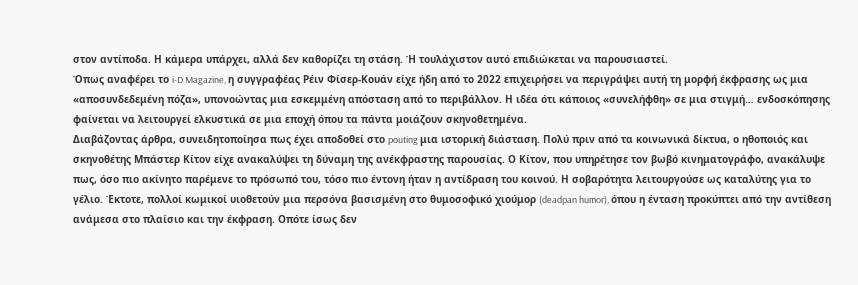στον αντίποδα. Η κάμερα υπάρχει, αλλά δεν καθορίζει τη στάση. Ή τουλάχιστον αυτό επιδιώκεται να παρουσιαστεί.
Όπως αναφέρει το i-D Magazine, η συγγραφέας Ρέιν Φίσερ-Κουάν είχε ήδη από το 2022 επιχειρήσει να περιγράψει αυτή τη μορφή έκφρασης ως μια «αποσυνδεδεμένη πόζα», υπονοώντας μια εσκεμμένη απόσταση από το περιβάλλον. Η ιδέα ότι κάποιος «συνελήφθη» σε μια στιγμή… ενδοσκόπησης φαίνεται να λειτουργεί ελκυστικά σε μια εποχή όπου τα πάντα μοιάζουν σκηνοθετημένα.
Διαβάζοντας άρθρα, συνειδητοποίησα πως έχει αποδοθεί στο pouting μια ιστορική διάσταση. Πολύ πριν από τα κοινωνικά δίκτυα, ο ηθοποιός και σκηνοθέτης Μπάστερ Κίτον είχε ανακαλύψει τη δύναμη της ανέκφραστης παρουσίας. Ο Κίτον, που υπηρέτησε τον βωβό κινηματογράφο, ανακάλυψε πως, όσο πιο ακίνητο παρέμενε το πρόσωπό του, τόσο πιο έντονη ήταν η αντίδραση του κοινού. Η σοβαρότητα λειτουργούσε ως καταλύτης για το γέλιο. Έκτοτε, πολλοί κωμικοί υιοθετούν μια περσόνα βασισμένη στο θυμοσοφικό χιούμορ (deadpan humor), όπου η ένταση προκύπτει από την αντίθεση ανάμεσα στο πλαίσιο και την έκφραση. Οπότε ίσως δεν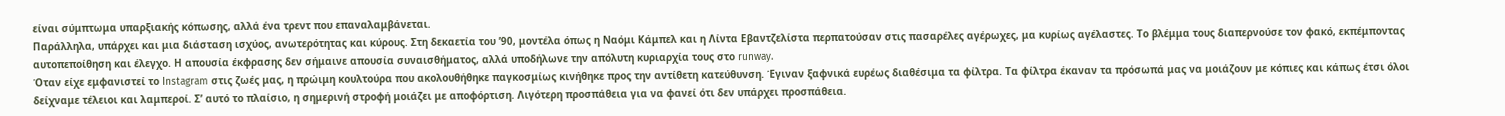είναι σύμπτωμα υπαρξιακής κόπωσης, αλλά ένα τρεντ που επαναλαμβάνεται.
Παράλληλα, υπάρχει και μια διάσταση ισχύος, ανωτερότητας και κύρους. Στη δεκαετία του ’90, μοντέλα όπως η Ναόμι Κάμπελ και η Λίντα Εβαντζελίστα περπατούσαν στις πασαρέλες αγέρωχες, μα κυρίως αγέλαστες. Το βλέμμα τους διαπερνούσε τον φακό, εκπέμποντας αυτοπεποίθηση και έλεγχο. Η απουσία έκφρασης δεν σήμαινε απουσία συναισθήματος, αλλά υποδήλωνε την απόλυτη κυριαρχία τους στο runway.
Όταν είχε εμφανιστεί το Instagram στις ζωές μας, η πρώιμη κουλτούρα που ακολουθήθηκε παγκοσμίως κινήθηκε προς την αντίθετη κατεύθυνση. Έγιναν ξαφνικά ευρέως διαθέσιμα τα φίλτρα. Τα φίλτρα έκαναν τα πρόσωπά μας να μοιάζουν με κόπιες και κάπως έτσι όλοι δείχναμε τέλειοι και λαμπεροί. Σ’ αυτό το πλαίσιο, η σημερινή στροφή μοιάζει με αποφόρτιση. Λιγότερη προσπάθεια για να φανεί ότι δεν υπάρχει προσπάθεια.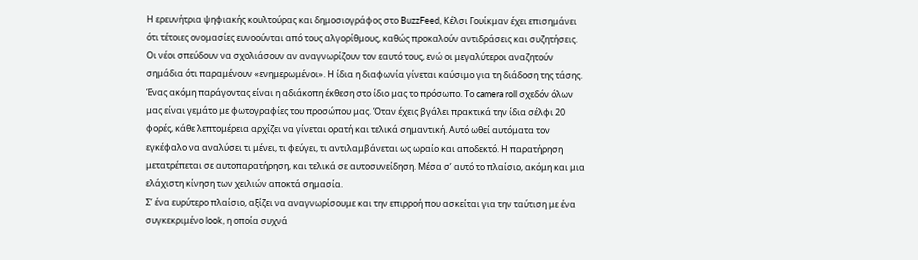Η ερευνήτρια ψηφιακής κουλτούρας και δημοσιογράφος στο BuzzFeed, Κέλσι Γουίκμαν έχει επισημάνει ότι τέτοιες ονομασίες ευνοούνται από τους αλγορίθμους, καθώς προκαλούν αντιδράσεις και συζητήσεις. Οι νέοι σπεύδουν να σχολιάσουν αν αναγνωρίζουν τον εαυτό τους, ενώ οι μεγαλύτεροι αναζητούν σημάδια ότι παραμένουν «ενημερωμένοι». Η ίδια η διαφωνία γίνεται καύσιμο για τη διάδοση της τάσης.
Ένας ακόμη παράγοντας είναι η αδιάκοπη έκθεση στο ίδιο μας το πρόσωπο. Το camera roll σχεδόν όλων μας είναι γεμάτο με φωτογραφίες του προσώπου μας. Όταν έχεις βγάλει πρακτικά την ίδια σέλφι 20 φορές, κάθε λεπτομέρεια αρχίζει να γίνεται ορατή και τελικά σημαντική. Αυτό ωθεί αυτόματα τον εγκέφαλο να αναλύσει τι μένει, τι φεύγει, τι αντιλαμβάνεται ως ωραίο και αποδεκτό. Η παρατήρηση μετατρέπεται σε αυτοπαρατήρηση, και τελικά σε αυτοσυνείδηση. Μέσα σ’ αυτό το πλαίσιο, ακόμη και μια ελάχιστη κίνηση των χειλιών αποκτά σημασία.
Σ’ ένα ευρύτερο πλαίσιο, αξίζει να αναγνωρίσουμε και την επιρροή που ασκείται για την ταύτιση με ένα συγκεκριμένο look, η οποία συχνά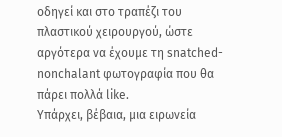οδηγεί και στο τραπέζι του πλαστικού χειρουργού, ώστε αργότερα να έχουμε τη snatched-nonchalant φωτογραφία που θα πάρει πολλά like.
Υπάρχει, βέβαια, μια ειρωνεία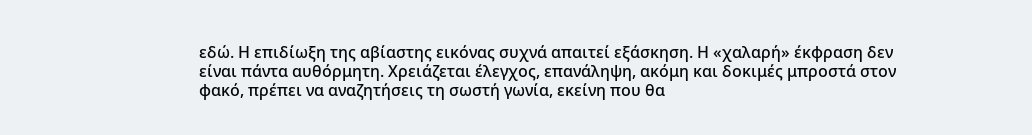εδώ. Η επιδίωξη της αβίαστης εικόνας συχνά απαιτεί εξάσκηση. Η «χαλαρή» έκφραση δεν είναι πάντα αυθόρμητη. Χρειάζεται έλεγχος, επανάληψη, ακόμη και δοκιμές μπροστά στον φακό, πρέπει να αναζητήσεις τη σωστή γωνία, εκείνη που θα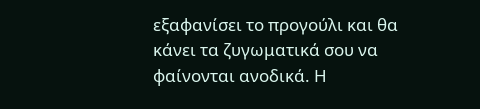εξαφανίσει το προγούλι και θα κάνει τα ζυγωματικά σου να φαίνονται ανοδικά. Η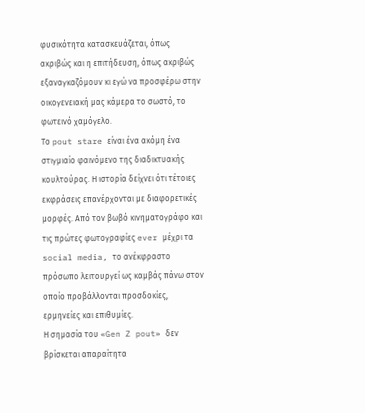φυσικότητα κατασκευάζεται, όπως ακριβώς και η επιτήδευση, όπως ακριβώς εξαναγκαζόμουν κι εγώ να προσφέρω στην οικογενειακή μας κάμερα το σωστό, το φωτεινό χαμόγελο.
Το pout stare είναι ένα ακόμη ένα στιγμιαίο φαινόμενο της διαδικτυακής κουλτούρας. Η ιστορία δείχνει ότι τέτοιες εκφράσεις επανέρχονται με διαφορετικές μορφές. Από τον βωβό κινηματογράφο και τις πρώτες φωτογραφίες ever μέχρι τα social media, το ανέκφραστο πρόσωπο λειτουργεί ως καμβάς πάνω στον οποίο προβάλλονται προσδοκίες, ερμηνείες και επιθυμίες.
Η σημασία του «Gen Z pout» δεν βρίσκεται απαραίτητα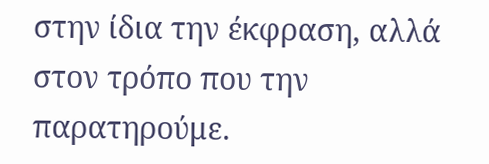στην ίδια την έκφραση, αλλά στον τρόπο που την παρατηρούμε.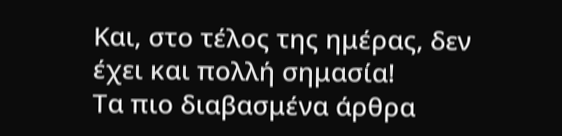Και, στο τέλος της ημέρας, δεν έχει και πολλή σημασία!
Τα πιο διαβασμένα άρθρα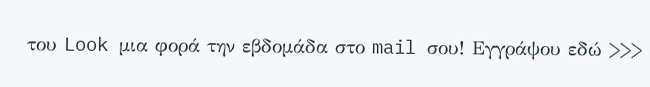του Look μια φορά την εβδομάδα στο mail σου! Εγγράψου εδώ >>>